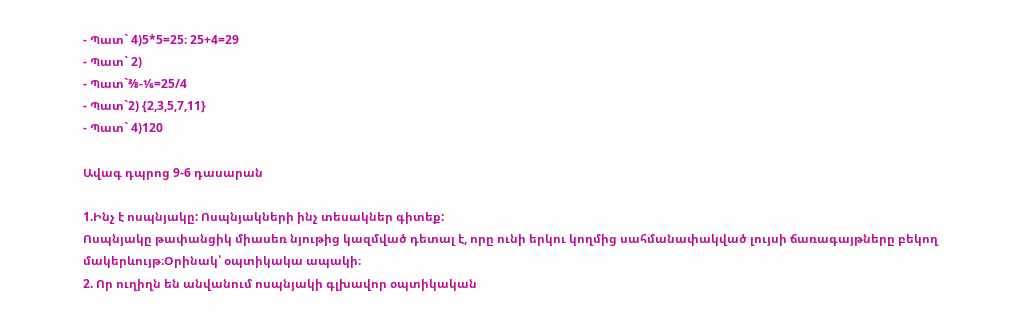- Պատ` 4)5*5=25։ 25+4=29
- Պատ` 2)
- Պատ`⅜-⅙=25/4
- Պատ`2) {2,3,5,7,11}
- Պատ` 4)120

Ավագ դպրոց 9-6 դասարան

1.Ինչ է ոսպնյակը: Ոսպնյակների ինչ տեսակներ գիտեք:
Ոսպնյակը թափանցիկ միասեռ նյութից կազմված դետալ է, որը ունի երկու կողմից սահմանափակված լույսի ճառագայթները բեկող մակերևույթ։Օրինակ՝ օպտիկակա ապակի։
2. Որ ուղիղն են անվանում ոսպնյակի գլխավոր օպտիկական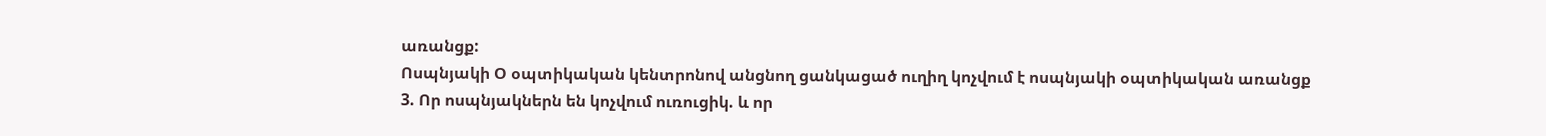առանցք:
Ոսպնյակի Օ օպտիկական կենտրոնով անցնող ցանկացած ուղիղ կոչվում է ոսպնյակի օպտիկական առանցք
3. Որ ոսպնյակներն են կոչվում ուռուցիկ. և որ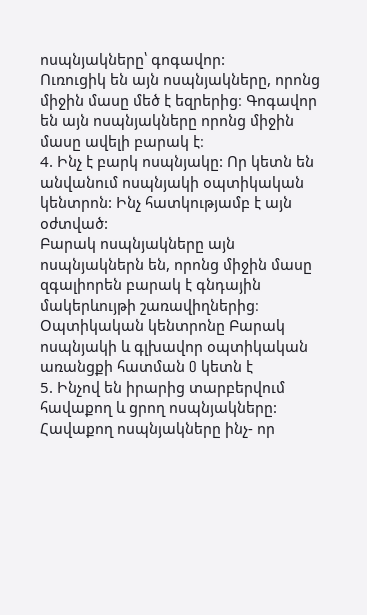ոսպնյակները՝ գոգավոր:
Ուռուցիկ են այն ոսպնյակները, որոնց միջին մասը մեծ է եզրերից։ Գոգավոր են այն ոսպնյակները որոնց միջին մասը ավելի բարակ է։
4. Ինչ է բարկ ոսպնյակը: Որ կետն են անվանում ոսպնյակի օպտիկական կենտրոն: Ինչ հատկությամբ է այն օժտված:
Բարակ ոսպնյակները այն ոսպնյակներն են, որոնց միջին մասը զգալիորեն բարակ է գնդային մակերևույթի շառավիղներից։ Օպտիկական կենտրոնը Բարակ ոսպնյակի և գլխավոր օպտիկական առանցքի հատման O կետն է
5. Ինչով են իրարից տարբերվում հավաքող և ցրող ոսպնյակները:
Հավաքող ոսպնյակները ինչ- որ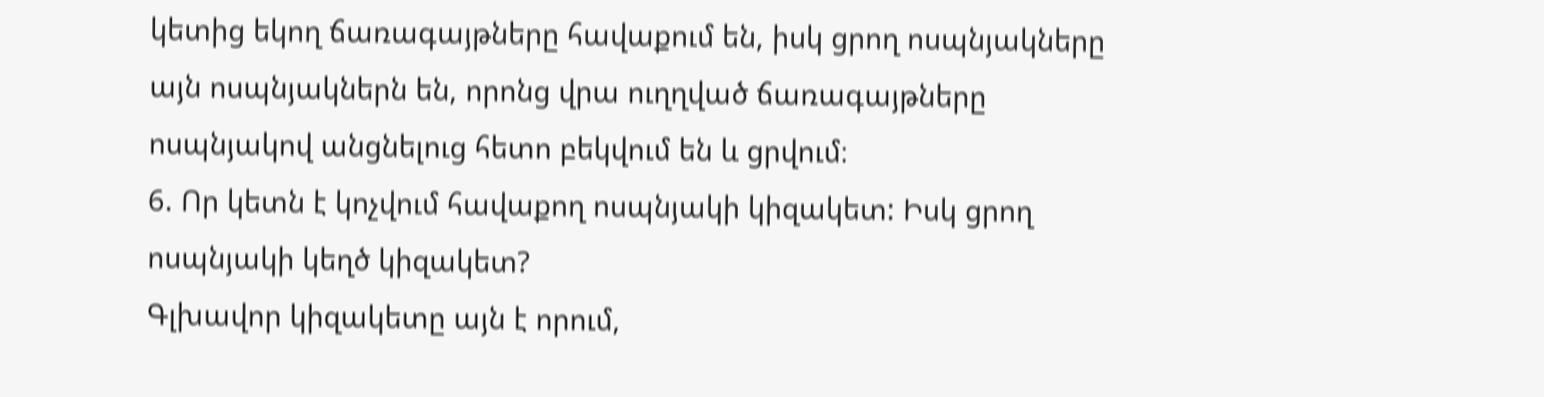կետից եկող ճառագայթները հավաքում են, իսկ ցրող ոսպնյակները այն ոսպնյակներն են, որոնց վրա ուղղված ճառագայթները ոսպնյակով անցնելուց հետո բեկվում են և ցրվում։
6. Որ կետն է կոչվում հավաքող ոսպնյակի կիզակետ: Իսկ ցրող ոսպնյակի կեղծ կիզակետ?
Գլխավոր կիզակետը այն է որում,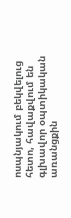ոսպնյակում բեկվելուց հետո, հավաքվում են գլխավոր օպտիկական առանցքին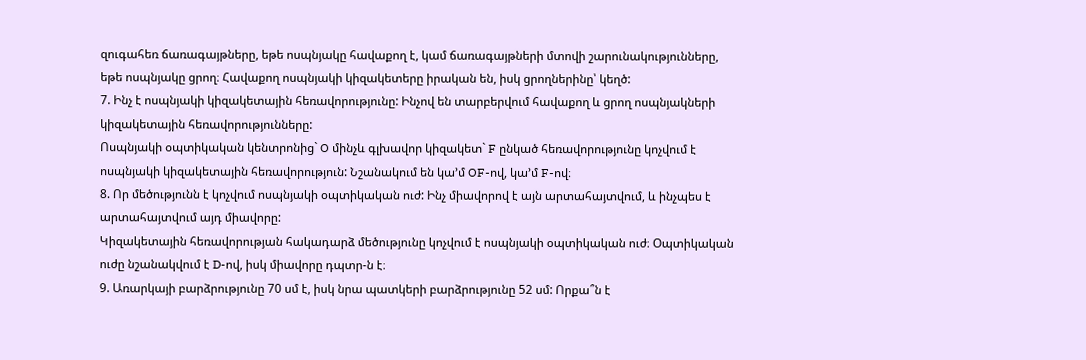զուգահեռ ճառագայթները, եթե ոսպնյակը հավաքող է, կամ ճառագայթների մտովի շարունակությունները, եթե ոսպնյակը ցրող։ Հավաքող ոսպնյակի կիզակետերը իրական են, իսկ ցրողներինը՝ կեղծ:
7. Ինչ է ոսպնյակի կիզակետային հեռավորությունը: Ինչով են տարբերվում հավաքող և ցրող ոսպնյակների կիզակետային հեռավորությունները:
Ոսպնյակի օպտիկական կենտրոնից` O մինչև գլխավոր կիզակետ` F ընկած հեռավորությունը կոչվում է ոսպնյակի կիզակետային հեռավորություն: Նշանակում են կա’մ OF-ով, կա’մ F-ով։
8. Որ մեծությունն է կոչվում ոսպնյակի օպտիկական ուժ: Ինչ միավորով է այն արտահայտվում, և ինչպես է արտահայտվում այդ միավորը:
Կիզակետային հեռավորության հակադարձ մեծությունը կոչվում է ոսպնյակի օպտիկական ուժ։ Օպտիկական ուժը նշանակվում է D-ով, իսկ միավորը դպտր-ն է։
9. Առարկայի բարձրությունը 70 սմ է, իսկ նրա պատկերի բարձրությունը 52 սմ: Որքա՞ն է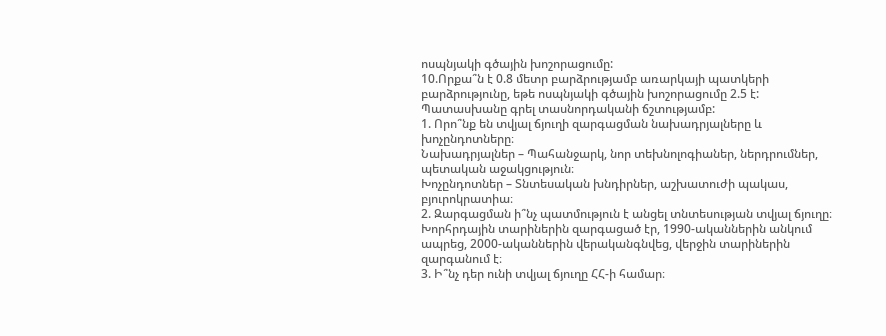ոսպնյակի գծային խոշորացումը:
10.Որքա՞ն է 0.8 մետր բարձրությամբ առարկայի պատկերի բարձրությունը, եթե ոսպնյակի գծային խոշորացումը 2.5 է: Պատասխանը գրել տասնորդականի ճշտությամբ:
1. Որո՞նք են տվյալ ճյուղի զարգացման նախադրյալները և խոչընդոտները։
Նախադրյալներ – Պահանջարկ, նոր տեխնոլոգիաներ, ներդրումներ, պետական աջակցություն։
Խոչընդոտներ – Տնտեսական խնդիրներ, աշխատուժի պակաս, բյուրոկրատիա։
2. Զարգացման ի՞նչ պատմություն է անցել տնտեսության տվյալ ճյուղը։
Խորհրդային տարիներին զարգացած էր, 1990-ականներին անկում ապրեց, 2000-ականներին վերականգնվեց, վերջին տարիներին զարգանում է։
3. Ի՞նչ դեր ունի տվյալ ճյուղը ՀՀ-ի համար։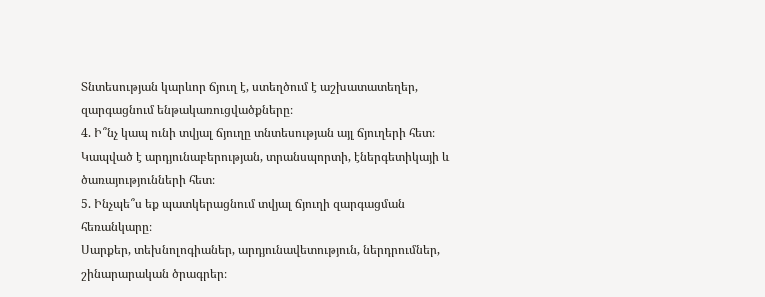Տնտեսության կարևոր ճյուղ է, ստեղծում է աշխատատեղեր, զարգացնում ենթակառուցվածքները։
4. Ի՞նչ կապ ունի տվյալ ճյուղը տնտեսության այլ ճյուղերի հետ։
Կապված է արդյունաբերության, տրանսպորտի, էներգետիկայի և ծառայությունների հետ։
5. Ինչպե՞ս եք պատկերացնում տվյալ ճյուղի զարգացման հեռանկարը։
Սարքեր, տեխնոլոգիաներ, արդյունավետություն, ներդրումներ, շինարարական ծրագրեր։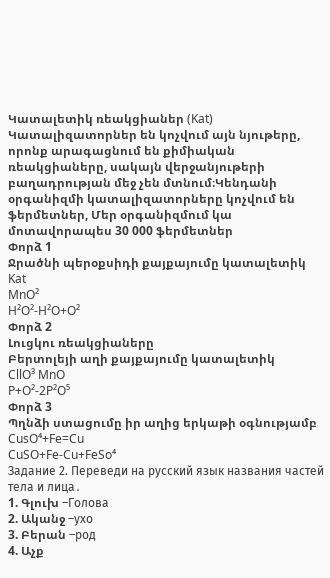Կատալետիկ ռեակցիաներ (Kat)
Կատալիզատորներ են կոչվում այն նյութերը, որոնք արագացնում են քիմիական ռեակցիաները, սակայն վերջանյութերի բաղադրության մեջ չեն մտնում։Կենդանի օրգանիզմի կատալիզատորները կոչվում են ֆերմետներ, Մեր օրգանիզմում կա մոտավորապես 30 000 ֆերմետներ
Փորձ 1
Ջրածնի պերօքսիդի քայքայումը կատալետիկ
Kat
MnO²
H²O²-H²O+O²
Փորձ 2
Լուցկու ռեակցիաները
Բերտոլեյի աղի քայքայումը կատալետիկ
CllO³ MnO
P+O²-2P²O⁵
Փորձ 3
Պղնձի ստացումը իր աղից երկաթի օգնությամբ
CusO⁴+Fe=Cu
CuSO+Fe-Cu+FeSo⁴
Задание 2. Переведи на русский язык названия частей тела и лица․
1. Գլուխ –Голова
2. Ականջ –ухо
3. Բերան –род
4. Աչք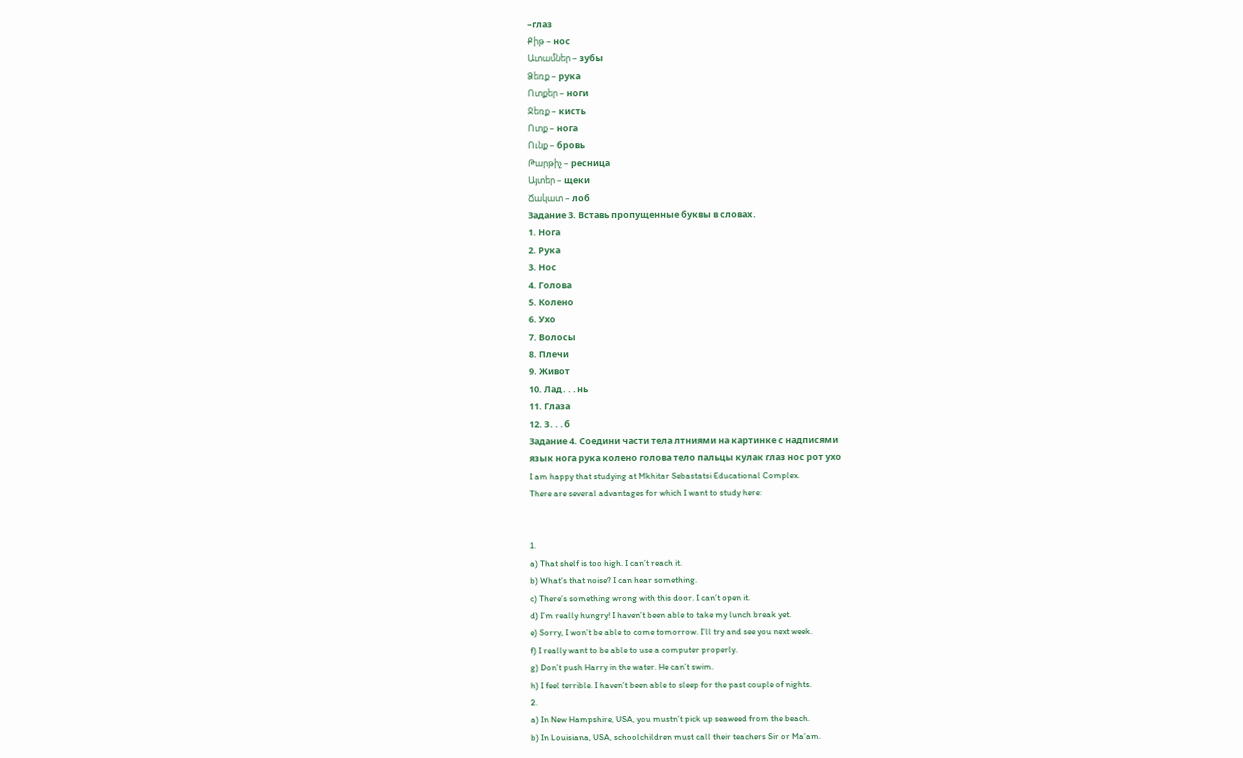–глаз
Քիթ – нос
Ատամներ – зубы
Ձեռք – рука
Ոտքեր – ноги
Ջեռք – кисть
Ոտք – нога
Ունք – бровь
Թարթիչ – ресница
Այտեր – щеки
Ճակատ – лоб
Задание 3. Вставь пропущенные буквы в словах․
1. Нога
2. Рука
3. Нос
4. Голова
5. Колено
6. Ухо
7. Волосы
8. Плечи
9. Живот
10. Лад․․․нь
11. Глаза
12. З․․․б
Задание 4. Соедини части тела лтниями на картинке с надписями
язык нога рука колено голова тело пальцы кулак глаз нос рот ухо
I am happy that studying at Mkhitar Sebastatsi Educational Complex.
There are several advantages for which I want to study here:


1.
a) That shelf is too high. I can’t reach it.
b) What’s that noise? I can hear something.
c) There’s something wrong with this door. I can’t open it.
d) I’m really hungry! I haven’t been able to take my lunch break yet.
e) Sorry, I won’t be able to come tomorrow. I’ll try and see you next week.
f) I really want to be able to use a computer properly.
g) Don’t push Harry in the water. He can’t swim.
h) I feel terrible. I haven’t been able to sleep for the past couple of nights.
2.
a) In New Hampshire, USA, you mustn’t pick up seaweed from the beach.
b) In Louisiana, USA, schoolchildren must call their teachers Sir or Ma’am.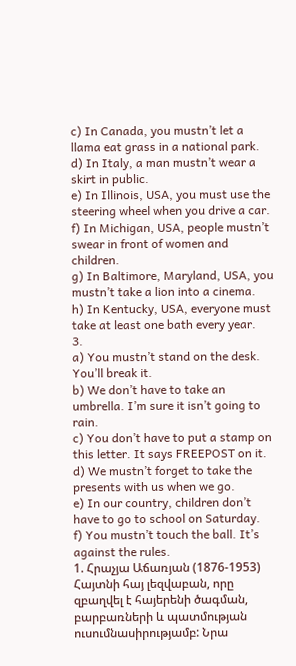c) In Canada, you mustn’t let a llama eat grass in a national park.
d) In Italy, a man mustn’t wear a skirt in public.
e) In Illinois, USA, you must use the steering wheel when you drive a car.
f) In Michigan, USA, people mustn’t swear in front of women and children.
g) In Baltimore, Maryland, USA, you mustn’t take a lion into a cinema.
h) In Kentucky, USA, everyone must take at least one bath every year.
3.
a) You mustn’t stand on the desk. You’ll break it.
b) We don’t have to take an umbrella. I’m sure it isn’t going to rain.
c) You don’t have to put a stamp on this letter. It says FREEPOST on it.
d) We mustn’t forget to take the presents with us when we go.
e) In our country, children don’t have to go to school on Saturday.
f) You mustn’t touch the ball. It’s against the rules.
1. Հրաչյա Աճառյան (1876-1953)
Հայտնի հայ լեզվաբան, որը զբաղվել է հայերենի ծագման, բարբառների և պատմության ուսումնասիրությամբ: Նրա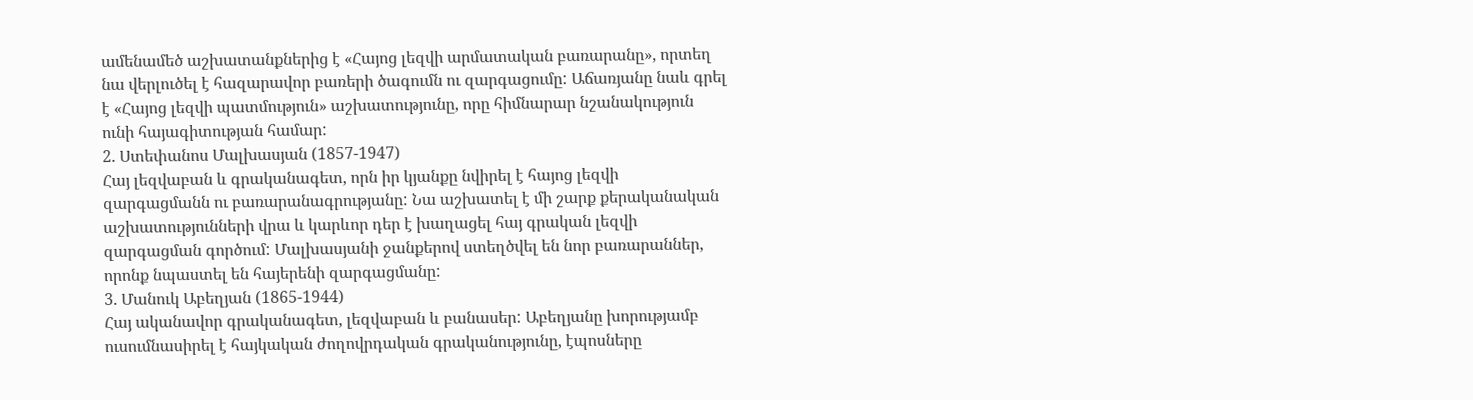ամենամեծ աշխատանքներից է «Հայոց լեզվի արմատական բառարանը», որտեղ նա վերլուծել է հազարավոր բառերի ծագումն ու զարգացումը: Աճառյանը նաև գրել է «Հայոց լեզվի պատմություն» աշխատությունը, որը հիմնարար նշանակություն ունի հայագիտության համար:
2. Ստեփանոս Մալխասյան (1857-1947)
Հայ լեզվաբան և գրականագետ, որն իր կյանքը նվիրել է հայոց լեզվի զարգացմանն ու բառարանագրությանը: Նա աշխատել է մի շարք քերականական աշխատությունների վրա և կարևոր դեր է խաղացել հայ գրական լեզվի զարգացման գործում: Մալխասյանի ջանքերով ստեղծվել են նոր բառարաններ, որոնք նպաստել են հայերենի զարգացմանը:
3. Մանուկ Աբեղյան (1865-1944)
Հայ ականավոր գրականագետ, լեզվաբան և բանասեր: Աբեղյանը խորությամբ ուսումնասիրել է հայկական ժողովրդական գրականությունը, էպոսները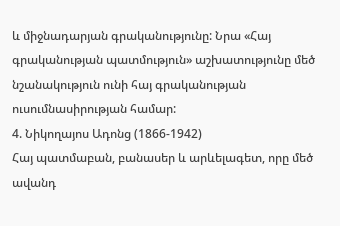և միջնադարյան գրականությունը: Նրա «Հայ գրականության պատմություն» աշխատությունը մեծ նշանակություն ունի հայ գրականության ուսումնասիրության համար:
4. Նիկողայոս Ադոնց (1866-1942)
Հայ պատմաբան, բանասեր և արևելագետ, որը մեծ ավանդ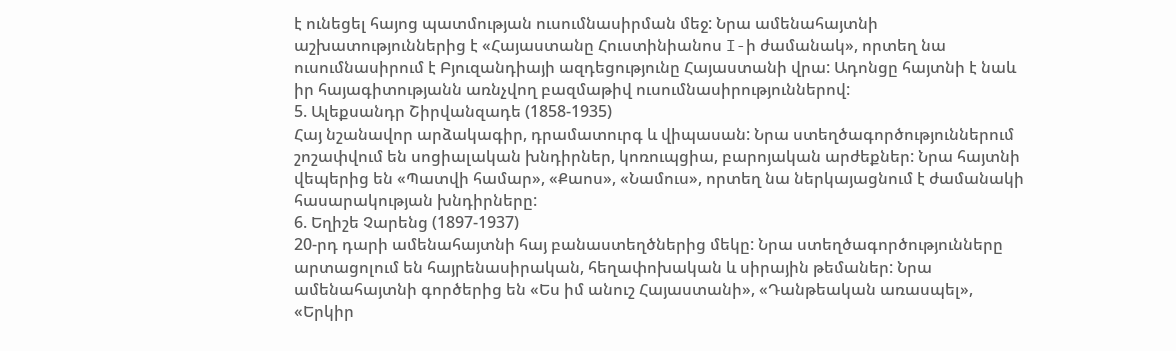է ունեցել հայոց պատմության ուսումնասիրման մեջ: Նրա ամենահայտնի աշխատություններից է «Հայաստանը Հուստինիանոս I-ի ժամանակ», որտեղ նա ուսումնասիրում է Բյուզանդիայի ազդեցությունը Հայաստանի վրա: Ադոնցը հայտնի է նաև իր հայագիտությանն առնչվող բազմաթիվ ուսումնասիրություններով:
5. Ալեքսանդր Շիրվանզադե (1858-1935)
Հայ նշանավոր արձակագիր, դրամատուրգ և վիպասան: Նրա ստեղծագործություններում շոշափվում են սոցիալական խնդիրներ, կոռուպցիա, բարոյական արժեքներ: Նրա հայտնի վեպերից են «Պատվի համար», «Քաոս», «Նամուս», որտեղ նա ներկայացնում է ժամանակի հասարակության խնդիրները:
6. Եղիշե Չարենց (1897-1937)
20-րդ դարի ամենահայտնի հայ բանաստեղծներից մեկը: Նրա ստեղծագործությունները արտացոլում են հայրենասիրական, հեղափոխական և սիրային թեմաներ: Նրա ամենահայտնի գործերից են «Ես իմ անուշ Հայաստանի», «Դանթեական առասպել», «Երկիր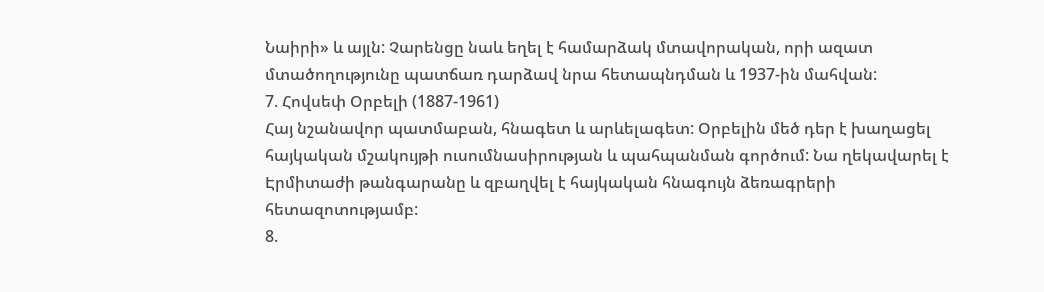Նաիրի» և այլն: Չարենցը նաև եղել է համարձակ մտավորական, որի ազատ մտածողությունը պատճառ դարձավ նրա հետապնդման և 1937-ին մահվան:
7. Հովսեփ Օրբելի (1887-1961)
Հայ նշանավոր պատմաբան, հնագետ և արևելագետ: Օրբելին մեծ դեր է խաղացել հայկական մշակույթի ուսումնասիրության և պահպանման գործում: Նա ղեկավարել է Էրմիտաժի թանգարանը և զբաղվել է հայկական հնագույն ձեռագրերի հետազոտությամբ:
8.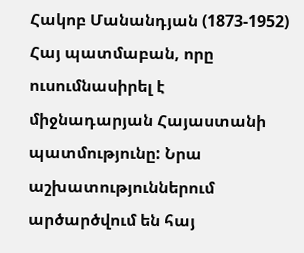Հակոբ Մանանդյան (1873-1952)
Հայ պատմաբան, որը ուսումնասիրել է միջնադարյան Հայաստանի պատմությունը: Նրա աշխատություններում արծարծվում են հայ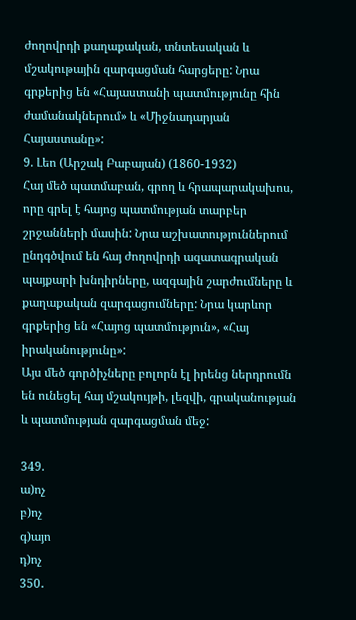ժողովրդի քաղաքական, տնտեսական և մշակութային զարգացման հարցերը: Նրա գրքերից են «Հայաստանի պատմությունը հին ժամանակներում» և «Միջնադարյան Հայաստանը»:
9. Լեո (Արշակ Բաբայան) (1860-1932)
Հայ մեծ պատմաբան, գրող և հրապարակախոս, որը գրել է հայոց պատմության տարբեր շրջանների մասին: Նրա աշխատություններում ընդգծվում են հայ ժողովրդի ազատագրական պայքարի խնդիրները, ազգային շարժումները և քաղաքական զարգացումները: Նրա կարևոր գրքերից են «Հայոց պատմություն», «Հայ իրականությունը»:
Այս մեծ գործիչները բոլորն էլ իրենց ներդրումն են ունեցել հայ մշակույթի, լեզվի, գրականության և պատմության զարգացման մեջ:

349.
ա)ոչ
բ)ոչ
գ)այո
դ)ոչ
350․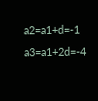a2=a1+d=-1
a3=a1+2d=-4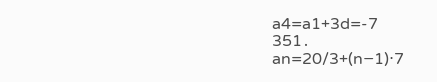a4=a1+3d=-7
351․
an=20/3+(n−1)⋅7